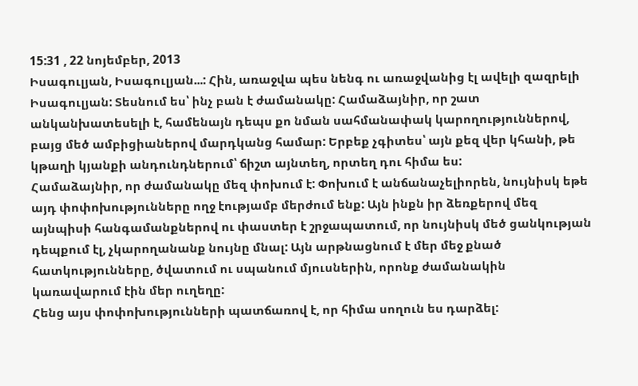15:31 , 22 նոյեմբեր, 2013
Իսագուլյան, Իսագուլյան...: Հին, առաջվա պես նենգ ու առաջվանից էլ ավելի զազրելի Իսագուլյան: Տեսնում ես՝ ինչ բան է ժամանակը: Համաձայնիր, որ շատ անկանխատեսելի է, համենայն դեպս քո նման սահմանափակ կարողություններով, բայց մեծ ամբիցիաներով մարդկանց համար: Երբեք չգիտես՝ այն քեզ վեր կհանի, թե կթաղի կյանքի անդունդներում՝ ճիշտ այնտեղ, որտեղ դու հիմա ես:
Համաձայնիր, որ ժամանակը մեզ փոխում է: Փոխում է անճանաչելիորեն, նույնիսկ եթե այդ փոփոխությունները ողջ էությամբ մերժում ենք: Այն ինքն իր ձեռքերով մեզ այնպիսի հանգամանքներով ու փաստեր է շրջապատում, որ նույնիսկ մեծ ցանկության դեպքում էլ, չկարողանանք նույնը մնալ: Այն արթնացնում է մեր մեջ քնած հատկությունները, ծվատում ու սպանում մյուսներին, որոնք ժամանակին կառավարում էին մեր ուղեղը:
Հենց այս փոփոխությունների պատճառով է, որ հիմա սողուն ես դարձել: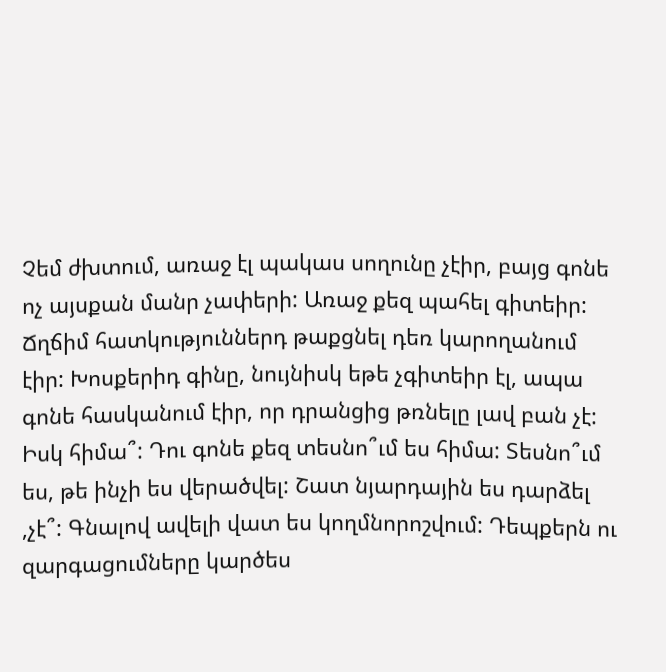Չեմ ժխտում, առաջ էլ պակաս սողունը չէիր, բայց գոնե ոչ այսքան մանր չափերի: Առաջ քեզ պահել գիտեիր: Ճղճիմ հատկություններդ թաքցնել դեռ կարողանում էիր: Խոսքերիդ գինը, նույնիսկ եթե չգիտեիր էլ, ապա գոնե հասկանում էիր, որ դրանցից թռնելը լավ բան չէ: Իսկ հիմա՞: Դու գոնե քեզ տեսնո՞ւմ ես հիմա: Տեսնո՞ւմ ես, թե ինչի ես վերածվել: Շատ նյարդային ես դարձել ,չէ՞: Գնալով ավելի վատ ես կողմնորոշվում: Դեպքերն ու զարգացումները կարծես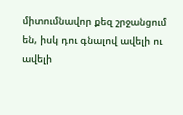միտումնավոր քեզ շրջանցում են, իսկ դու գնալով ավելի ու ավելի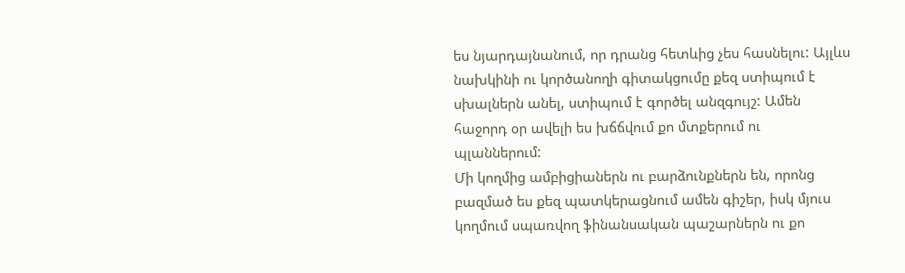ես նյարդայնանում, որ դրանց հետևից չես հասնելու: Այլևս նախկինի ու կործանողի գիտակցումը քեզ ստիպում է սխալներն անել, ստիպում է գործել անզգույշ: Ամեն հաջորդ օր ավելի ես խճճվում քո մտքերում ու պլաններում:
Մի կողմից ամբիցիաներն ու բարձունքներն են, որոնց բազմած ես քեզ պատկերացնում ամեն գիշեր, իսկ մյուս կողմում սպառվող ֆինանսական պաշարներն ու քո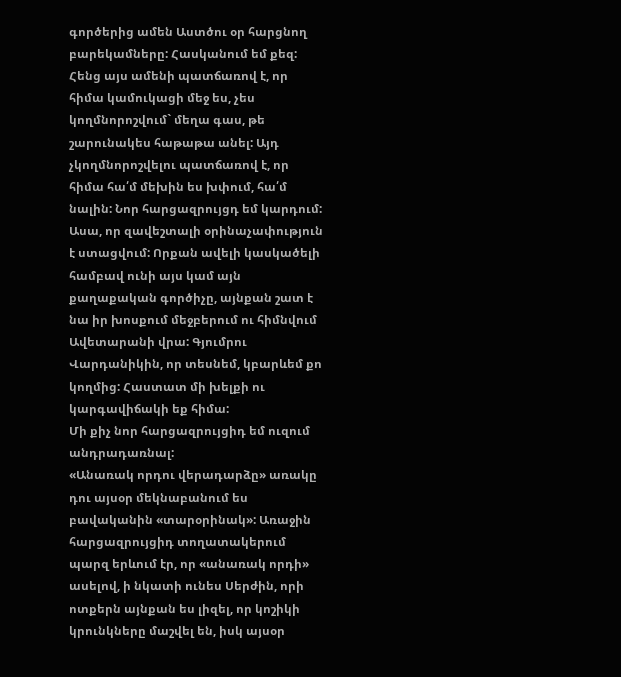գործերից ամեն Աստծու օր հարցնող բարեկամները: Հասկանում եմ քեզ: Հենց այս ամենի պատճառով է, որ հիմա կամուկացի մեջ ես, չես կողմնորոշվում` մեղա գաս, թե շարունակես հաթաթա անել: Այդ չկողմնորոշվելու պատճառով է, որ հիմա հա՛մ մեխին ես խփում, հա՛մ նալին: Նոր հարցազրույցդ եմ կարդում: Ասա, որ զավեշտալի օրինաչափություն է ստացվում: Որքան ավելի կասկածելի համբավ ունի այս կամ այն քաղաքական գործիչը, այնքան շատ է նա իր խոսքում մեջբերում ու հիմնվում Ավետարանի վրա: Գյումրու Վարդանիկին, որ տեսնեմ, կբարևեմ քո կողմից: Հաստատ մի խելքի ու կարգավիճակի եք հիմա:
Մի քիչ նոր հարցազրույցիդ եմ ուզում անդրադառնալ:
«Անառակ որդու վերադարձը» առակը դու այսօր մեկնաբանում ես բավականին «տարօրինակ»: Առաջին հարցազրույցիդ տողատակերում պարզ երևում էր, որ «անառակ որդի» ասելով, ի նկատի ունես Սերժին, որի ոտքերն այնքան ես լիզել, որ կոշիկի կրունկները մաշվել են, իսկ այսօր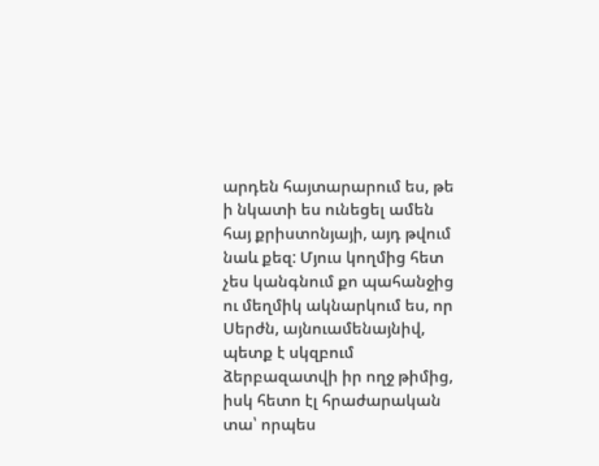արդեն հայտարարում ես, թե ի նկատի ես ունեցել ամեն հայ քրիստոնյայի, այդ թվում նաև քեզ: Մյուս կողմից հետ չես կանգնում քո պահանջից ու մեղմիկ ակնարկում ես, որ Սերժն, այնուամենայնիվ, պետք է սկզբում ձերբազատվի իր ողջ թիմից, իսկ հետո էլ հրաժարական տա՝ որպես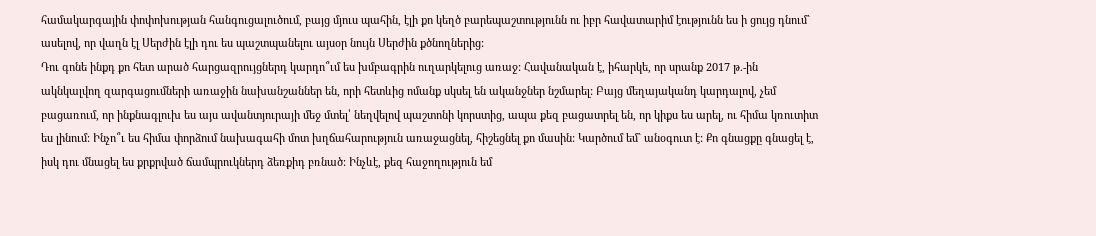համակարգային փոփոխության հանգուցալուծում, բայց մյուս պահին, էլի քո կեղծ բարեպաշտությունն ու իբր հավատարիմ էությունն ես ի ցույց դնում` ասելով, որ վաղն էլ Սերժին էլի դու ես պաշտպանելու այսօր նույն Սերժին քծնողներից:
Դու գոնե ինքդ քո հետ արած հարցազրույցներդ կարդո՞ւմ ես խմբագրին ուղարկելուց առաջ: Հավանական է, իհարկե, որ սրանք 2017 թ.-ին ակնկալվող զարգացումների առաջին նախանշաններ են, որի հետևից ոմանք սկսել են ականջներ նշմարել: Բայց մեղայականդ կարդալով, չեմ բացառում, որ ինքնագլուխ ես այս ավանտյուրայի մեջ մտել՝ նեղվելով պաշտոնի կորստից, ապա քեզ բացատրել են, որ կիքս ես արել, ու հիմա կռուտիտ ես լինում: Ինչո՞ւ ես հիմա փորձում նախագահի մոտ խղճահարություն առաջացնել, հիշեցնել քո մասին: Կարծում եմ` անօգուտ է: Քո գնացքը գնացել է, իսկ դու մնացել ես քրքրված ճամպրուկներդ ձեռքիդ բռնած: Ինչևէ, քեզ հաջողություն եմ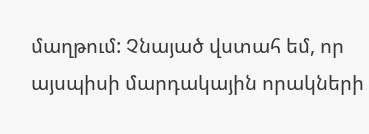մաղթում: Չնայած վստահ եմ, որ այսպիսի մարդակային որակների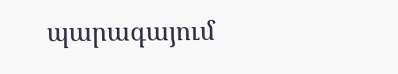պարագայում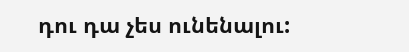դու դա չես ունենալու: